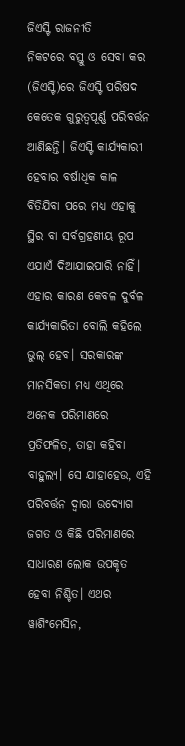ଜିଏସ୍ଟି ରାଜନୀତି
ନିକଟରେ ବସ୍ତୁ ଓ ସେବା କର (ଜିଏସ୍ଟି)ରେ ଜିଏସ୍ଟି ପରିଷଦ କେତେକ ଗୁରୁତ୍ବପୂର୍ଣ୍ଣ ପରିବର୍ତ୍ତନ ଆଣିଛନ୍ତି। ଜିଏସ୍ଟି କାର୍ଯ୍ୟକାରୀ ହେବାର ବର୍ଷାଧିକ କାଳ ବିତିଯିବା ପରେ ମଧ୍ୟ ଏହାକୁ ସ୍ଥିର ବା ସର୍ବଗ୍ରହଣୀୟ ରୂପ ଏଯାଏଁ ଦିଆଯାଇପାରି ନାହିଁ। ଏହାର କାରଣ କେବଳ ଦୁର୍ବଳ କାର୍ଯ୍ୟକାରିତା ବୋଲି କହିଲେ ଭୁଲ୍ ହେବ। ସରକାରଙ୍କ ମାନସିକତା ମଧ୍ୟ ଏଥିରେ ଅନେକ ପରିମାଣରେ ପ୍ରତିଫଳିତ, ତାହା କହିବା ବାହୁଲ୍ୟ। ସେ ଯାହାହେଉ, ଏହି ପରିବର୍ତ୍ତନ ଦ୍ବାରା ଉଦ୍ୟୋଗ ଜଗତ ଓ କିଛି ପରିମାଣରେ ସାଧାରଣ ଲୋକ ଉପକୃତ ହେବା ନିଶ୍ଚିତ। ଏଥର ୱାଶିଂମେସିନ,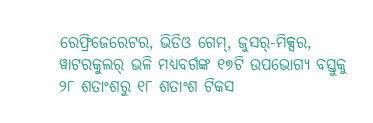ରେଫ୍ରିଜେରେଟର, ଭିଡିଓ ଗେମ୍, ଜୁସର୍-ମିକ୍ସର, ୱାଟରକୁଲର୍ ଭଳି ମଧ୍ୟବର୍ଗଙ୍କ ୧୭ଟି ଉପଭୋଗ୍ୟ ବସ୍ତୁକୁ ୨୮ ଶତାଂଶରୁ ୧୮ ଶତାଂଶ ଟିକସ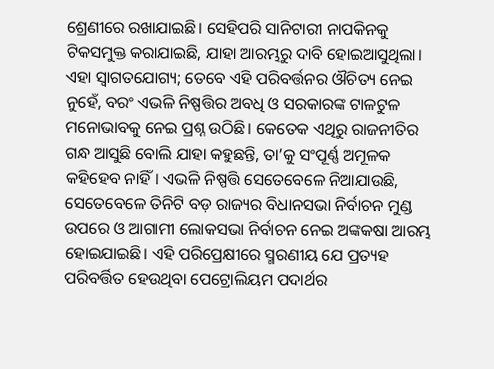ଶ୍ରେଣୀରେ ରଖାଯାଇଛି। ସେହିପରି ସାନିଟାରୀ ନାପକିନକୁ ଟିକସମୁକ୍ତ କରାଯାଇଛି, ଯାହା ଆରମ୍ଭରୁ ଦାବି ହୋଇଆସୁଥିଲା।
ଏହା ସ୍ବାଗତଯୋଗ୍ୟ; ତେବେ ଏହି ପରିବର୍ତ୍ତନର ଔଚିତ୍ୟ ନେଇ ନୁହେଁ, ବରଂ ଏଭଳି ନିଷ୍ପତ୍ତିର ଅବଧି ଓ ସରକାରଙ୍କ ଟାଳଟୁଳ ମନୋଭାବକୁ ନେଇ ପ୍ରଶ୍ନ ଉଠିଛି। କେତେକ ଏଥିରୁ ରାଜନୀତିର ଗନ୍ଧ ଆସୁଛି ବୋଲି ଯାହା କହୁଛନ୍ତି, ତା’କୁ ସଂପୂର୍ଣ୍ଣ ଅମୂଳକ କହିହେବ ନାହିଁ। ଏଭଳି ନିଷ୍ପତ୍ତି ସେତେବେଳେ ନିଆଯାଉଛି, ସେତେବେଳେ ତିନିଟି ବଡ଼ ରାଜ୍ୟର ବିଧାନସଭା ନିର୍ବାଚନ ମୁଣ୍ଡ ଉପରେ ଓ ଆଗାମୀ ଲୋକସଭା ନିର୍ବାଚନ ନେଇ ଅଙ୍କକଷା ଆରମ୍ଭ ହୋଇଯାଇଛି। ଏହି ପରିପ୍ରେକ୍ଷୀରେ ସ୍ମରଣୀୟ ଯେ ପ୍ରତ୍ୟହ ପରିବର୍ତ୍ତିତ ହେଉଥିବା ପେଟ୍ରୋଲିୟମ ପଦାର୍ଥର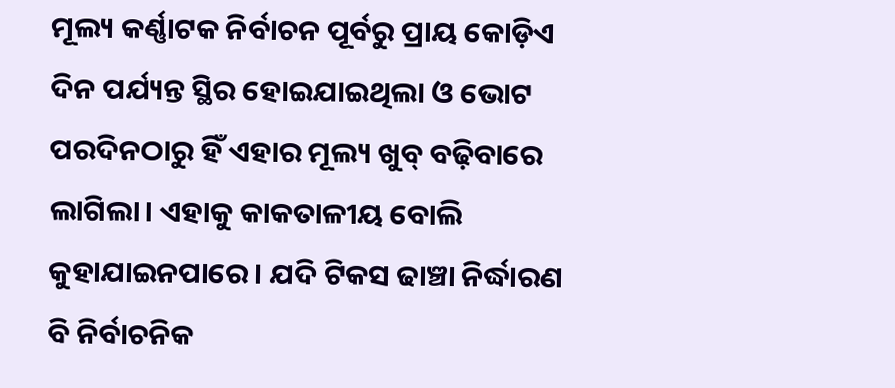ମୂଲ୍ୟ କର୍ଣ୍ଣାଟକ ନିର୍ବାଚନ ପୂର୍ବରୁ ପ୍ରାୟ କୋଡ଼ିଏ ଦିନ ପର୍ଯ୍ୟନ୍ତ ସ୍ଥିର ହୋଇଯାଇଥିଲା ଓ ଭୋଟ ପରଦିନଠାରୁ ହିଁ ଏହାର ମୂଲ୍ୟ ଖୁବ୍ ବଢ଼ିବାରେ ଲାଗିଲା। ଏହାକୁ କାକତାଳୀୟ ବୋଲି କୁହାଯାଇନପାରେ। ଯଦି ଟିକସ ଢାଞ୍ଚା ନିର୍ଦ୍ଧାରଣ ବି ନିର୍ବାଚନିକ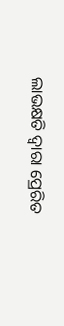ଲାଭକ୍ଷତି ଦ୍ବାରା ପ୍ରେରିତ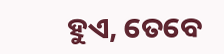ହୁଏ, ତେବେ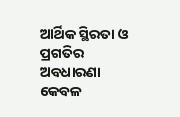ଆର୍ଥିକ ସ୍ଥିରତା ଓ ପ୍ରଗତିର ଅବଧାରଣା କେବଳ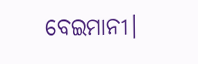ବେଇମାନୀ।